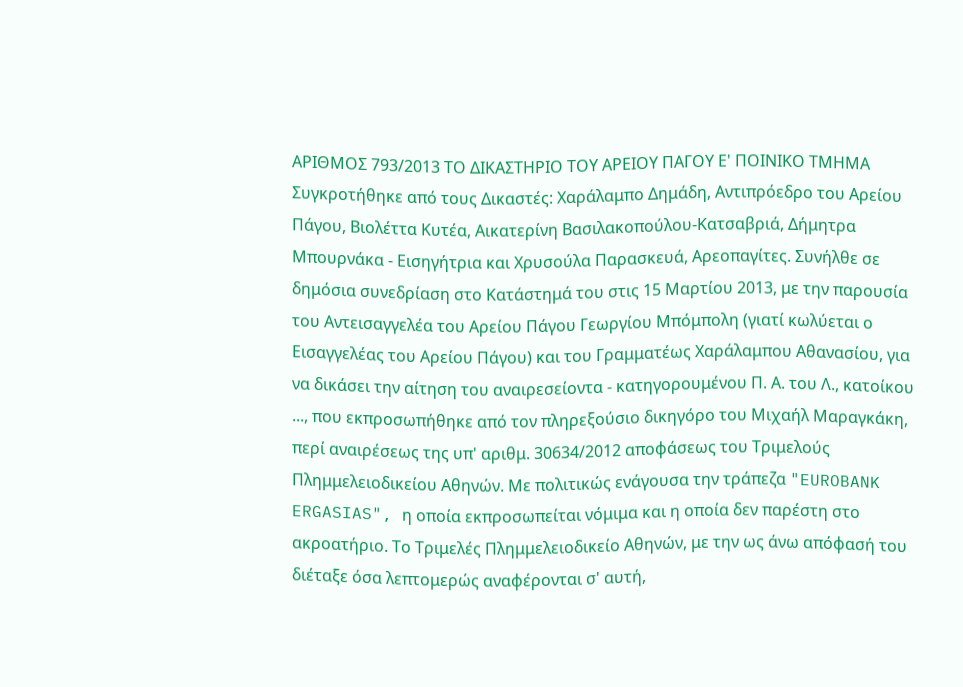ΑΡΙΘΜΟΣ 793/2013 ΤΟ ΔΙΚΑΣΤΗΡΙΟ ΤΟΥ ΑΡΕΙΟΥ ΠΑΓΟΥ Ε' ΠΟΙΝΙΚΟ ΤΜΗΜΑ Συγκροτήθηκε από τους Δικαστές: Χαράλαμπο Δημάδη, Αντιπρόεδρο του Αρείου Πάγου, Βιολέττα Κυτέα, Αικατερίνη Βασιλακοπούλου-Κατσαβριά, Δήμητρα Μπουρνάκα - Εισηγήτρια και Χρυσούλα Παρασκευά, Αρεοπαγίτες. Συνήλθε σε δημόσια συνεδρίαση στο Κατάστημά του στις 15 Μαρτίου 2013, με την παρουσία του Αντεισαγγελέα του Αρείου Πάγου Γεωργίου Μπόμπολη (γιατί κωλύεται ο Εισαγγελέας του Αρείου Πάγου) και του Γραμματέως Χαράλαμπου Αθανασίου, για να δικάσει την αίτηση του αναιρεσείοντα - κατηγορουμένου Π. Α. του Λ., κατοίκου ..., που εκπροσωπήθηκε από τον πληρεξούσιο δικηγόρο του Μιχαήλ Μαραγκάκη, περί αναιρέσεως της υπ' αριθμ. 30634/2012 αποφάσεως του Τριμελούς Πλημμελειοδικείου Αθηνών. Με πολιτικώς ενάγουσα την τράπεζα "EUROBANK ERGASIAS", η οποία εκπροσωπείται νόμιμα και η οποία δεν παρέστη στο ακροατήριο. Το Τριμελές Πλημμελειοδικείο Αθηνών, με την ως άνω απόφασή του διέταξε όσα λεπτομερώς αναφέρονται σ' αυτή,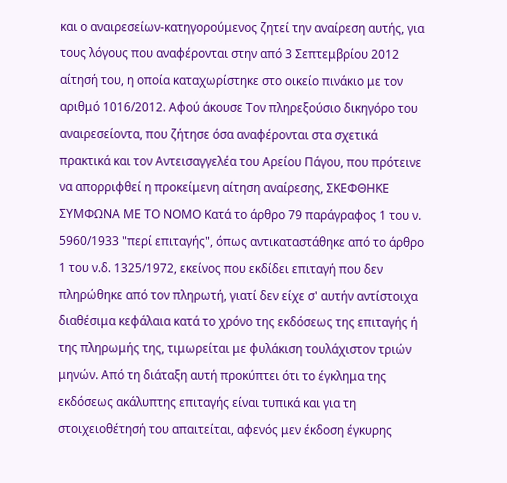και ο αναιρεσείων-κατηγορούμενος ζητεί την αναίρεση αυτής, για τους λόγους που αναφέρονται στην από 3 Σεπτεμβρίου 2012 αίτησή του, η οποία καταχωρίστηκε στο οικείο πινάκιο με τον αριθμό 1016/2012. Αφού άκουσε Τον πληρεξούσιο δικηγόρο του αναιρεσείοντα, που ζήτησε όσα αναφέρονται στα σχετικά πρακτικά και τον Αντεισαγγελέα του Αρείου Πάγου, που πρότεινε να απορριφθεί η προκείμενη αίτηση αναίρεσης, ΣΚΕΦΘΗΚΕ ΣΥΜΦΩΝΑ ΜΕ ΤΟ ΝΟΜΟ Κατά το άρθρο 79 παράγραφος 1 του ν. 5960/1933 "περί επιταγής", όπως αντικαταστάθηκε από το άρθρο 1 του ν.δ. 1325/1972, εκείνος που εκδίδει επιταγή που δεν πληρώθηκε από τον πληρωτή, γιατί δεν είχε σ' αυτήν αντίστοιχα διαθέσιμα κεφάλαια κατά το χρόνο της εκδόσεως της επιταγής ή της πληρωμής της, τιμωρείται με φυλάκιση τουλάχιστον τριών μηνών. Από τη διάταξη αυτή προκύπτει ότι το έγκλημα της εκδόσεως ακάλυπτης επιταγής είναι τυπικά και για τη στοιχειοθέτησή του απαιτείται, αφενός μεν έκδοση έγκυρης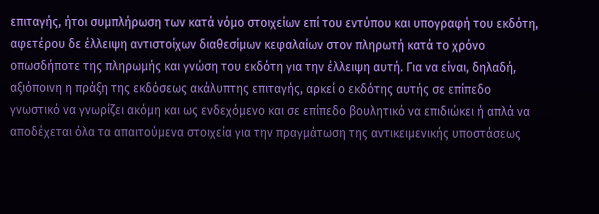επιταγής, ήτοι συμπλήρωση των κατά νόμο στοιχείων επί του εντύπου και υπογραφή του εκδότη, αφετέρου δε έλλειψη αντιστοίχων διαθεσίμων κεφαλαίων στον πληρωτή κατά το χρόνο οπωσδήποτε της πληρωμής και γνώση του εκδότη για την έλλειψη αυτή. Για να είναι, δηλαδή, αξιόποινη η πράξη της εκδόσεως ακάλυπτης επιταγής, αρκεί ο εκδότης αυτής σε επίπεδο γνωστικό να γνωρίζει ακόμη και ως ενδεχόμενο και σε επίπεδο βουλητικό να επιδιώκει ή απλά να αποδέχεται όλα τα απαιτούμενα στοιχεία για την πραγμάτωση της αντικειμενικής υποστάσεως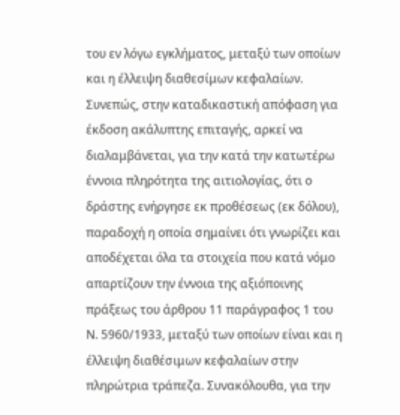του εν λόγω εγκλήματος, μεταξύ των οποίων και η έλλειψη διαθεσίμων κεφαλαίων. Συνεπώς, στην καταδικαστική απόφαση για έκδοση ακάλυπτης επιταγής, αρκεί να διαλαμβάνεται, για την κατά την κατωτέρω έννοια πληρότητα της αιτιολογίας, ότι ο δράστης ενήργησε εκ προθέσεως (εκ δόλου), παραδοχή η οποία σημαίνει ότι γνωρίζει και αποδέχεται όλα τα στοιχεία που κατά νόμο απαρτίζουν την έννοια της αξιόποινης πράξεως του άρθρου 11 παράγραφος 1 του Ν. 5960/1933, μεταξύ των οποίων είναι και η έλλειψη διαθέσιμων κεφαλαίων στην πληρώτρια τράπεζα. Συνακόλουθα, για την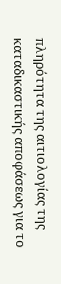πληρότητα της αιτιολογίας της καταδικαστικής αποφάσεως για το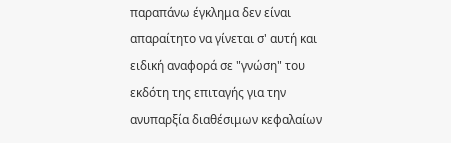παραπάνω έγκλημα δεν είναι απαραίτητο να γίνεται σ' αυτή και ειδική αναφορά σε "γνώση" του εκδότη της επιταγής για την ανυπαρξία διαθέσιμων κεφαλαίων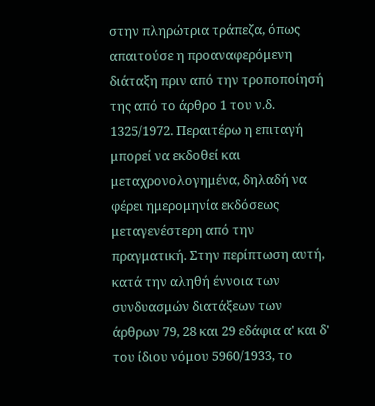στην πληρώτρια τράπεζα, όπως απαιτούσε η προαναφερόμενη διάταξη πριν από την τροποποίησή της από το άρθρο 1 του ν.δ. 1325/1972. Περαιτέρω η επιταγή μπορεί να εκδοθεί και μεταχρονολογημένα, δηλαδή να φέρει ημερομηνία εκδόσεως μεταγενέστερη από την πραγματική. Στην περίπτωση αυτή, κατά την αληθή έννοια των συνδυασμών διατάξεων των άρθρων 79, 28 και 29 εδάφια α' και δ' του ίδιου νόμου 5960/1933, το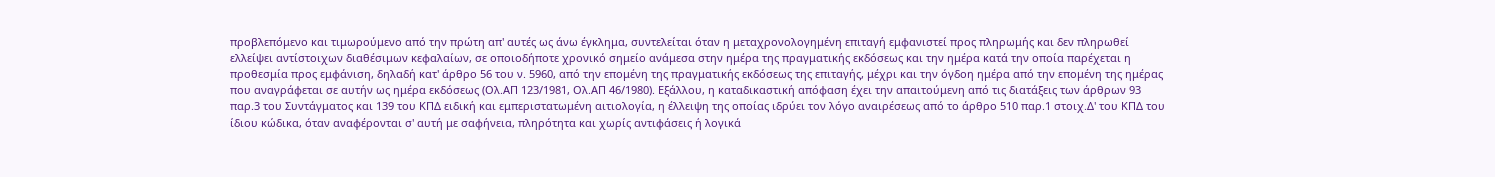προβλεπόμενο και τιμωρούμενο από την πρώτη απ' αυτές ως άνω έγκλημα, συντελείται όταν η μεταχρονολογημένη επιταγή εμφανιστεί προς πληρωμής και δεν πληρωθεί ελλείψει αντίστοιχων διαθέσιμων κεφαλαίων, σε οποιοδήποτε χρονικό σημείο ανάμεσα στην ημέρα της πραγματικής εκδόσεως και την ημέρα κατά την οποία παρέχεται η προθεσμία προς εμφάνιση, δηλαδή κατ' άρθρο 56 του ν. 5960, από την επομένη της πραγματικής εκδόσεως της επιταγής, μέχρι και την όγδοη ημέρα από την επομένη της ημέρας που αναγράφεται σε αυτήν ως ημέρα εκδόσεως (Ολ.ΑΠ 123/1981, Ολ.ΑΠ 46/1980). Εξάλλου, η καταδικαστική απόφαση έχει την απαιτούμενη από τις διατάξεις των άρθρων 93 παρ.3 του Συντάγματος και 139 του ΚΠΔ ειδική και εμπεριστατωμένη αιτιολογία, η έλλειψη της οποίας ιδρύει τον λόγο αναιρέσεως από το άρθρο 510 παρ.1 στοιχ.Δ' του ΚΠΔ του ίδιου κώδικα, όταν αναφέρονται σ' αυτή με σαφήνεια, πληρότητα και χωρίς αντιφάσεις ή λογικά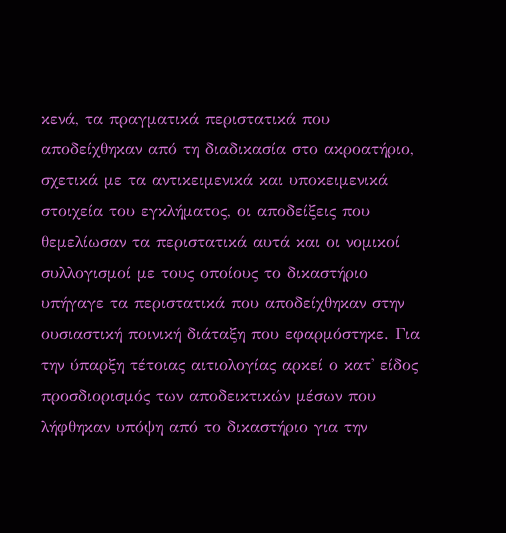κενά, τα πραγματικά περιστατικά που αποδείχθηκαν από τη διαδικασία στο ακροατήριο, σχετικά με τα αντικειμενικά και υποκειμενικά στοιχεία του εγκλήματος, οι αποδείξεις που θεμελίωσαν τα περιστατικά αυτά και οι νομικοί συλλογισμοί με τους οποίους το δικαστήριο υπήγαγε τα περιστατικά που αποδείχθηκαν στην ουσιαστική ποινική διάταξη που εφαρμόστηκε. Για την ύπαρξη τέτοιας αιτιολογίας αρκεί ο κατ' είδος προσδιορισμός των αποδεικτικών μέσων που λήφθηκαν υπόψη από το δικαστήριο για την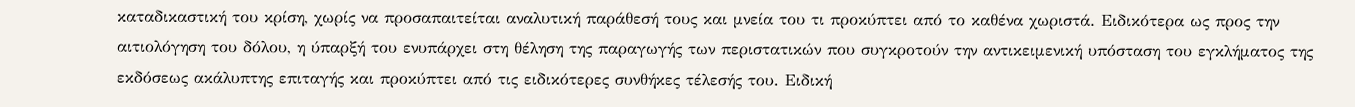καταδικαστική του κρίση, χωρίς να προσαπαιτείται αναλυτική παράθεσή τους και μνεία του τι προκύπτει από το καθένα χωριστά. Ειδικότερα ως προς την αιτιολόγηση του δόλου, η ύπαρξή του ενυπάρχει στη θέληση της παραγωγής των περιστατικών που συγκροτούν την αντικειμενική υπόσταση του εγκλήματος της εκδόσεως ακάλυπτης επιταγής και προκύπτει από τις ειδικότερες συνθήκες τέλεσής του. Ειδική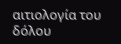αιτιολογία του δόλου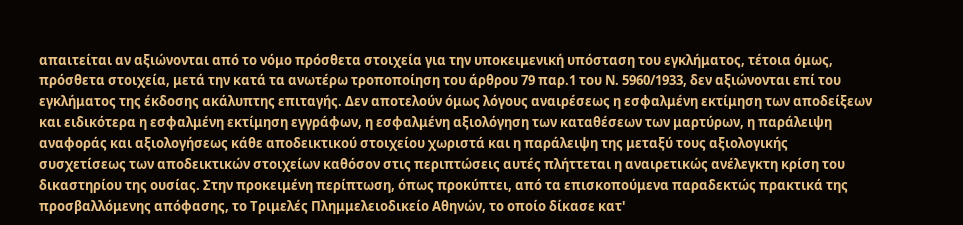απαιτείται αν αξιώνονται από το νόμο πρόσθετα στοιχεία για την υποκειμενική υπόσταση του εγκλήματος, τέτοια όμως, πρόσθετα στοιχεία, μετά την κατά τα ανωτέρω τροποποίηση του άρθρου 79 παρ.1 του Ν. 5960/1933, δεν αξιώνονται επί του εγκλήματος της έκδοσης ακάλυπτης επιταγής. Δεν αποτελούν όμως λόγους αναιρέσεως η εσφαλμένη εκτίμηση των αποδείξεων και ειδικότερα η εσφαλμένη εκτίμηση εγγράφων, η εσφαλμένη αξιολόγηση των καταθέσεων των μαρτύρων, η παράλειψη αναφοράς και αξιολογήσεως κάθε αποδεικτικού στοιχείου χωριστά και η παράλειψη της μεταξύ τους αξιολογικής συσχετίσεως των αποδεικτικών στοιχείων καθόσον στις περιπτώσεις αυτές πλήττεται η αναιρετικώς ανέλεγκτη κρίση του δικαστηρίου της ουσίας. Στην προκειμένη περίπτωση, όπως προκύπτει, από τα επισκοπούμενα παραδεκτώς πρακτικά της προσβαλλόμενης απόφασης, το Τριμελές Πλημμελειοδικείο Αθηνών, το οποίο δίκασε κατ'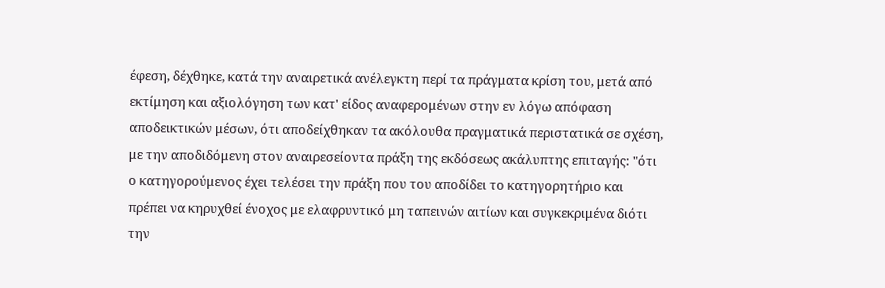έφεση, δέχθηκε, κατά την αναιρετικά ανέλεγκτη περί τα πράγματα κρίση του, μετά από εκτίμηση και αξιολόγηση των κατ' είδος αναφερομένων στην εν λόγω απόφαση αποδεικτικών μέσων, ότι αποδείχθηκαν τα ακόλουθα πραγματικά περιστατικά σε σχέση, με την αποδιδόμενη στον αναιρεσείοντα πράξη της εκδόσεως ακάλυπτης επιταγής: "ότι ο κατηγορούμενος έχει τελέσει την πράξη που του αποδίδει το κατηγορητήριο και πρέπει να κηρυχθεί ένοχος με ελαφρυντικό μη ταπεινών αιτίων και συγκεκριμένα διότι την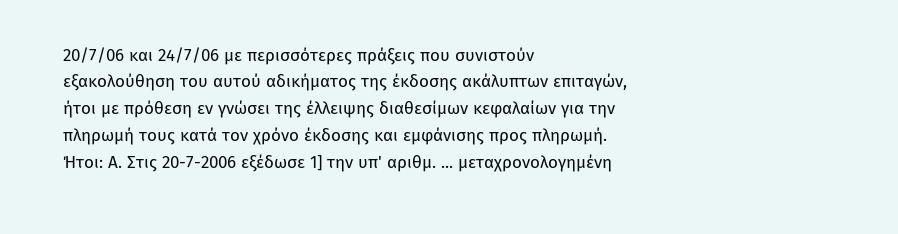20/7/06 και 24/7/06 με περισσότερες πράξεις που συνιστούν εξακολούθηση του αυτού αδικήματος της έκδοσης ακάλυπτων επιταγών, ήτοι με πρόθεση εν γνώσει της έλλειψης διαθεσίμων κεφαλαίων για την πληρωμή τους κατά τον χρόνο έκδοσης και εμφάνισης προς πληρωμή. Ήτοι: Α. Στις 20-7-2006 εξέδωσε 1] την υπ' αριθμ. ... μεταχρονολογημένη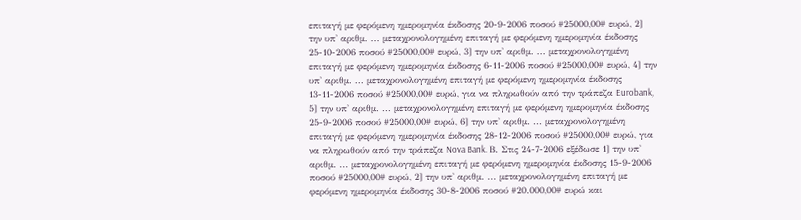επιταγή με φερόμενη ημερομηνία έκδοσης 20-9-2006 ποσού #25000,00# ευρώ, 2] την υπ' αριθμ. ... μεταχρονολογημένη επιταγή με φερόμενη ημερομηνία έκδοσης 25-10-2006 ποσού #25000,00# ευρώ, 3] την υπ' αριθμ. ... μεταχρονολογημένη επιταγή με φερόμενη ημερομηνία έκδοσης 6-11-2006 ποσού #25000,00# ευρώ, 4] την υπ' αριθμ. ... μεταχρονολογημένη επιταγή με φερόμενη ημερομηνία έκδοσης 13-11-2006 ποσού #25000,00# ευρώ, για να πληρωθούν από την τράπεζα Eurobank, 5] την υπ' αριθμ. ... μεταχρονολογημένη επιταγή με φερόμενη ημερομηνία έκδοσης 25-9-2006 ποσού #25000,00# ευρώ, 6] την υπ' αριθμ. ... μεταχρονολογημένη επιταγή με φερόμενη ημερομηνία έκδοσης 28-12-2006 ποσού #25000,00# ευρώ, για να πληρωθούν από την τράπεζα Nova Bank. Β. Στις 24-7-2006 εξέδωσε 1] την υπ' αριθμ. ... μεταχρονολογημένη επιταγή με φερόμενη ημερομηνία έκδοσης 15-9-2006 ποσού #25000,00# ευρώ, 2] την υπ' αριθμ. ... μεταχρονολογημένη επιταγή με φερόμενη ημερομηνία έκδοσης 30-8-2006 ποσού #20.000,00# ευρώ και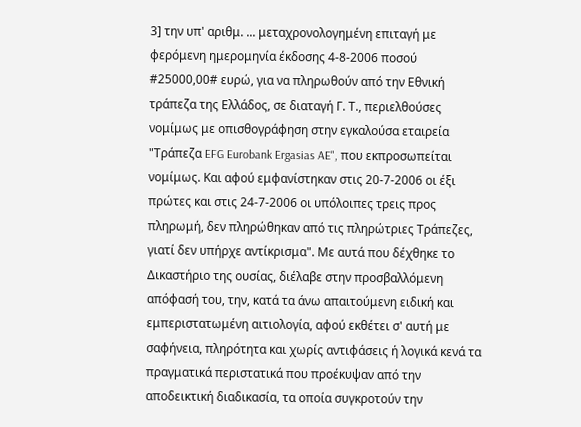3] την υπ' αριθμ. ... μεταχρονολογημένη επιταγή με φερόμενη ημερομηνία έκδοσης 4-8-2006 ποσού #25000,00# ευρώ, για να πληρωθούν από την Εθνική τράπεζα της Ελλάδος, σε διαταγή Γ. Τ., περιελθούσες νομίμως με οπισθογράφηση στην εγκαλούσα εταιρεία "Τράπεζα EFG Eurobank Ergasias AE", που εκπροσωπείται νομίμως. Και αφού εμφανίστηκαν στις 20-7-2006 οι έξι πρώτες και στις 24-7-2006 οι υπόλοιπες τρεις προς πληρωμή, δεν πληρώθηκαν από τις πληρώτριες Τράπεζες, γιατί δεν υπήρχε αντίκρισμα". Με αυτά που δέχθηκε το Δικαστήριο της ουσίας, διέλαβε στην προσβαλλόμενη απόφασή του, την, κατά τα άνω απαιτούμενη ειδική και εμπεριστατωμένη αιτιολογία, αφού εκθέτει σ' αυτή με σαφήνεια, πληρότητα και χωρίς αντιφάσεις ή λογικά κενά τα πραγματικά περιστατικά που προέκυψαν από την αποδεικτική διαδικασία, τα οποία συγκροτούν την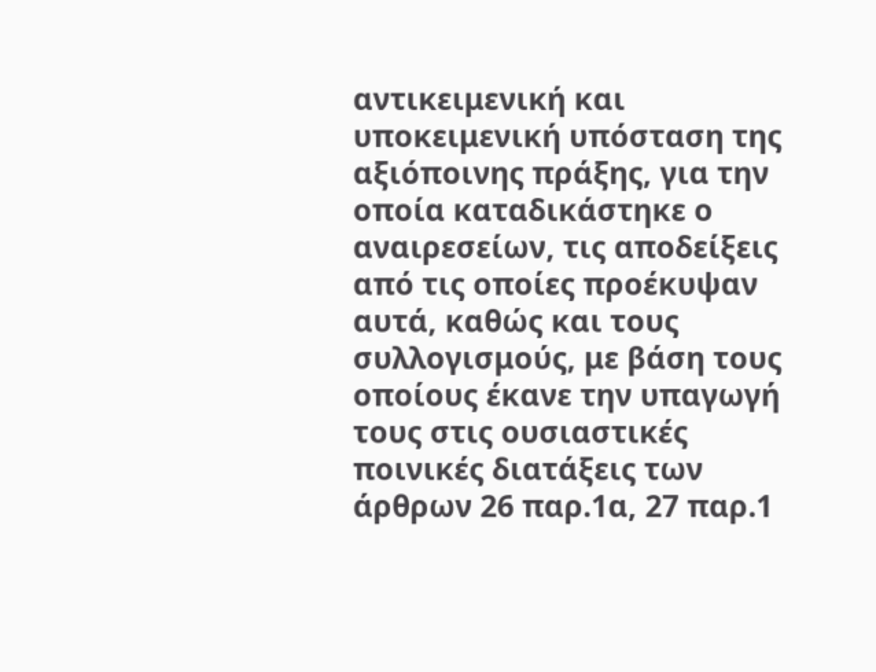αντικειμενική και υποκειμενική υπόσταση της αξιόποινης πράξης, για την οποία καταδικάστηκε ο αναιρεσείων, τις αποδείξεις από τις οποίες προέκυψαν αυτά, καθώς και τους συλλογισμούς, με βάση τους οποίους έκανε την υπαγωγή τους στις ουσιαστικές ποινικές διατάξεις των άρθρων 26 παρ.1α, 27 παρ.1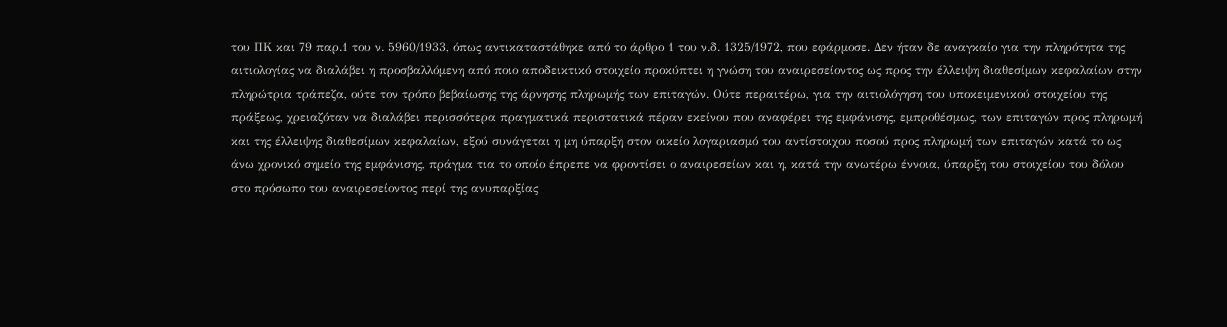του ΠΚ και 79 παρ.1 του ν. 5960/1933, όπως αντικαταστάθηκε από το άρθρο 1 του ν.δ. 1325/1972, που εφάρμοσε. Δεν ήταν δε αναγκαίο για την πληρότητα της αιτιολογίας να διαλάβει η προσβαλλόμενη από ποιο αποδεικτικό στοιχείο προκύπτει η γνώση του αναιρεσείοντος ως προς την έλλειψη διαθεσίμων κεφαλαίων στην πληρώτρια τράπεζα, ούτε τον τρόπο βεβαίωσης της άρνησης πληρωμής των επιταγών. Ούτε περαιτέρω, για την αιτιολόγηση του υποκειμενικού στοιχείου της πράξεως, χρειαζόταν να διαλάβει περισσότερα πραγματικά περιστατικά πέραν εκείνου που αναφέρει της εμφάνισης, εμπροθέσμως, των επιταγών προς πληρωμή και της έλλειψης διαθεσίμων κεφαλαίων, εξού συνάγεται η μη ύπαρξη στον οικείο λογαριασμό του αντίστοιχου ποσού προς πληρωμή των επιταγών κατά το ως άνω χρονικό σημείο της εμφάνισης, πράγμα τια το οποίο έπρεπε να φροντίσει ο αναιρεσείων και η, κατά την ανωτέρω έννοια, ύπαρξη του στοιχείου του δόλου στο πρόσωπο του αναιρεσείοντος περί της ανυπαρξίας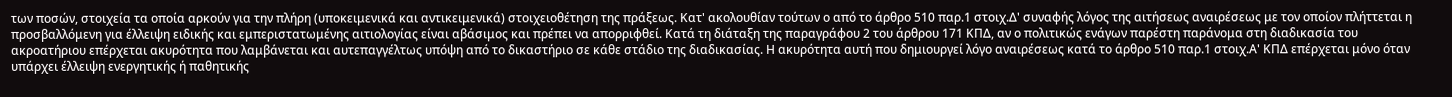των ποσών, στοιχεία τα οποία αρκούν για την πλήρη (υποκειμενικά και αντικειμενικά) στοιχειοθέτηση της πράξεως. Κατ' ακολουθίαν τούτων ο από το άρθρο 510 παρ.1 στοιχ.Δ' συναφής λόγος της αιτήσεως αναιρέσεως με τον οποίον πλήττεται η προσβαλλόμενη για έλλειψη ειδικής και εμπεριστατωμένης αιτιολογίας είναι αβάσιμος και πρέπει να απορριφθεί. Κατά τη διάταξη της παραγράφου 2 του άρθρου 171 ΚΠΔ, αν ο πολιτικώς ενάγων παρέστη παράνομα στη διαδικασία του ακροατήριου επέρχεται ακυρότητα που λαμβάνεται και αυτεπαγγέλτως υπόψη από το δικαστήριο σε κάθε στάδιο της διαδικασίας. Η ακυρότητα αυτή που δημιουργεί λόγο αναιρέσεως κατά το άρθρο 510 παρ.1 στοιχ.Α' ΚΠΔ επέρχεται μόνο όταν υπάρχει έλλειψη ενεργητικής ή παθητικής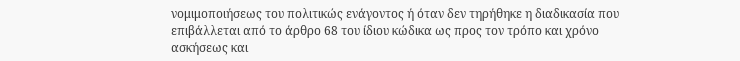νομιμοποιήσεως του πολιτικώς ενάγοντος ή όταν δεν τηρήθηκε η διαδικασία που επιβάλλεται από το άρθρο 68 του ίδιου κώδικα ως προς τον τρόπο και χρόνο ασκήσεως και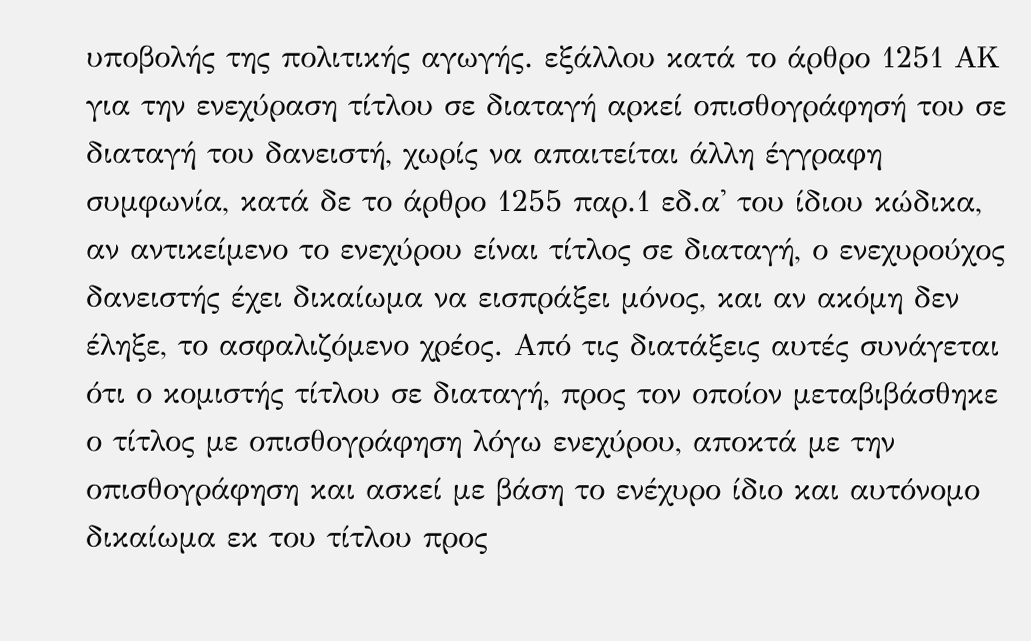υποβολής της πολιτικής αγωγής. εξάλλου κατά το άρθρο 1251 ΑΚ για την ενεχύραση τίτλου σε διαταγή αρκεί οπισθογράφησή του σε διαταγή του δανειστή, χωρίς να απαιτείται άλλη έγγραφη συμφωνία, κατά δε το άρθρο 1255 παρ.1 εδ.α' του ίδιου κώδικα, αν αντικείμενο το ενεχύρου είναι τίτλος σε διαταγή, ο ενεχυρούχος δανειστής έχει δικαίωμα να εισπράξει μόνος, και αν ακόμη δεν έληξε, το ασφαλιζόμενο χρέος. Από τις διατάξεις αυτές συνάγεται ότι ο κομιστής τίτλου σε διαταγή, προς τον οποίον μεταβιβάσθηκε ο τίτλος με οπισθογράφηση λόγω ενεχύρου, αποκτά με την οπισθογράφηση και ασκεί με βάση το ενέχυρο ίδιο και αυτόνομο δικαίωμα εκ του τίτλου προς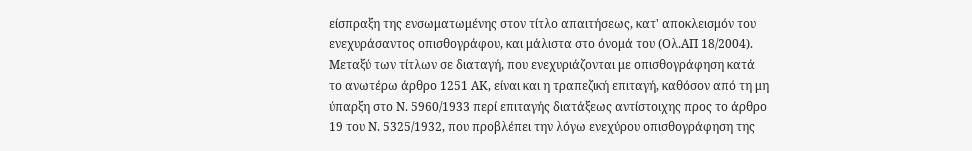είσπραξη της ενσωματωμένης στον τίτλο απαιτήσεως, κατ' αποκλεισμόν του ενεχυράσαντος οπισθογράφου, και μάλιστα στο όνομά του (Ολ.ΑΠ 18/2004). Μεταξύ των τίτλων σε διαταγή, που ενεχυριάζονται με οπισθογράφηση κατά το ανωτέρω άρθρο 1251 ΑΚ, είναι και η τραπεζική επιταγή, καθόσον από τη μη ύπαρξη στο Ν. 5960/1933 περί επιταγής διατάξεως αντίστοιχης προς το άρθρο 19 του Ν. 5325/1932, που προβλέπει την λόγω ενεχύρου οπισθογράφηση της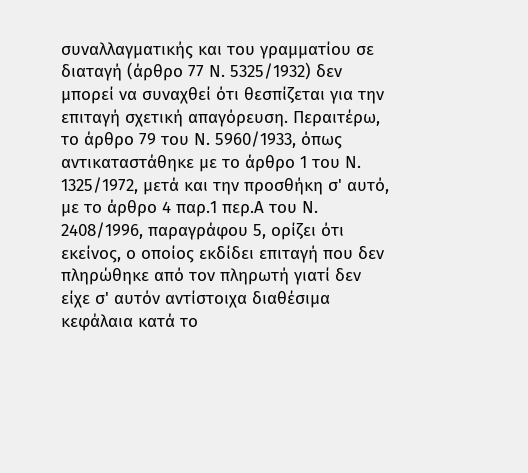συναλλαγματικής και του γραμματίου σε διαταγή (άρθρο 77 Ν. 5325/1932) δεν μπορεί να συναχθεί ότι θεσπίζεται για την επιταγή σχετική απαγόρευση. Περαιτέρω, το άρθρο 79 του Ν. 5960/1933, όπως αντικαταστάθηκε με το άρθρο 1 του Ν. 1325/1972, μετά και την προσθήκη σ' αυτό, με το άρθρο 4 παρ.1 περ.Α του Ν. 2408/1996, παραγράφου 5, ορίζει ότι εκείνος, ο οποίος εκδίδει επιταγή που δεν πληρώθηκε από τον πληρωτή γιατί δεν είχε σ' αυτόν αντίστοιχα διαθέσιμα κεφάλαια κατά το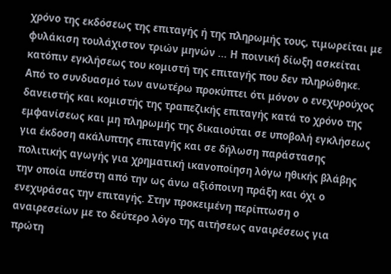χρόνο της εκδόσεως της επιταγής ή της πληρωμής τους, τιμωρείται με φυλάκιση τουλάχιστον τριών μηνών ... Η ποινική δίωξη ασκείται κατόπιν εγκλήσεως του κομιστή της επιταγής που δεν πληρώθηκε. Από το συνδυασμό των ανωτέρω προκύπτει ότι μόνον ο ενεχυρούχος δανειστής και κομιστής της τραπεζικής επιταγής κατά το χρόνο της εμφανίσεως και μη πληρωμής της δικαιούται σε υποβολή εγκλήσεως για έκδοση ακάλυπτης επιταγής και σε δήλωση παράστασης πολιτικής αγωγής για χρηματική ικανοποίηση λόγω ηθικής βλάβης την οποία υπέστη από την ως άνω αξιόποινη πράξη και όχι ο ενεχυράσας την επιταγής. Στην προκειμένη περίπτωση ο αναιρεσείων με το δεύτερο λόγο της αιτήσεως αναιρέσεως για πρώτη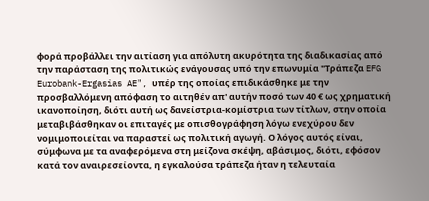φορά προβάλλει την αιτίαση για απόλυτη ακυρότητα της διαδικασίας από την παράσταση της πολιτικώς ενάγουσας υπό την επωνυμία "Τράπεζα EFG Eurobank-Ergasias AE", υπέρ της οποίας επιδικάσθηκε με την προσβαλλόμενη απόφαση το αιτηθέν απ' αυτήν ποσό των 40 € ως χρηματική ικανοποίηση, διότι αυτή ως δανείστρια-κομίστρια των τίτλων, στην οποία μεταβιβάσθηκαν οι επιταγές με οπισθογράφηση λόγω ενεχύρου δεν νομιμοποιείται να παραστεί ως πολιτική αγωγή. Ο λόγος αυτός είναι, σύμφωνα με τα αναφερόμενα στη μείζονα σκέψη, αβάσιμος, διότι, εφόσον κατά τον αναιρεσείοντα, η εγκαλούσα τράπεζα ήταν η τελευταία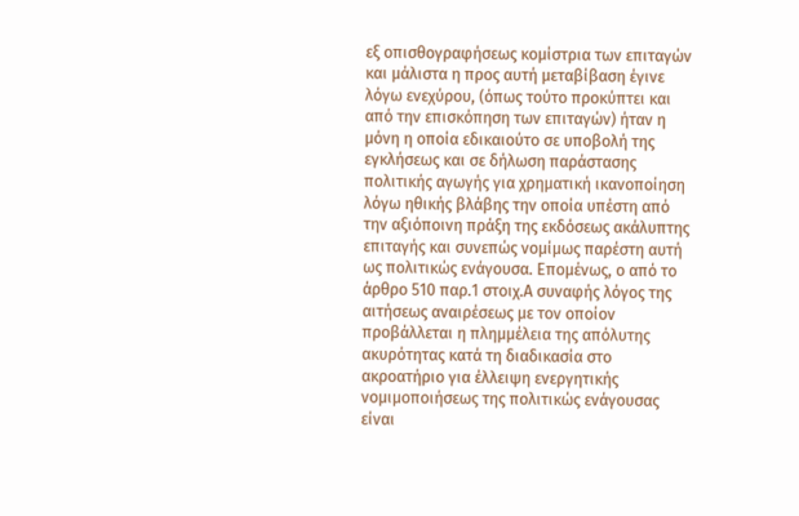εξ οπισθογραφήσεως κομίστρια των επιταγών και μάλιστα η προς αυτή μεταβίβαση έγινε λόγω ενεχύρου, (όπως τούτο προκύπτει και από την επισκόπηση των επιταγών) ήταν η μόνη η οποία εδικαιούτο σε υποβολή της εγκλήσεως και σε δήλωση παράστασης πολιτικής αγωγής για χρηματική ικανοποίηση λόγω ηθικής βλάβης την οποία υπέστη από την αξιόποινη πράξη της εκδόσεως ακάλυπτης επιταγής και συνεπώς νομίμως παρέστη αυτή ως πολιτικώς ενάγουσα. Επομένως, ο από το άρθρο 510 παρ.1 στοιχ.Α συναφής λόγος της αιτήσεως αναιρέσεως με τον οποίον προβάλλεται η πλημμέλεια της απόλυτης ακυρότητας κατά τη διαδικασία στο ακροατήριο για έλλειψη ενεργητικής νομιμοποιήσεως της πολιτικώς ενάγουσας είναι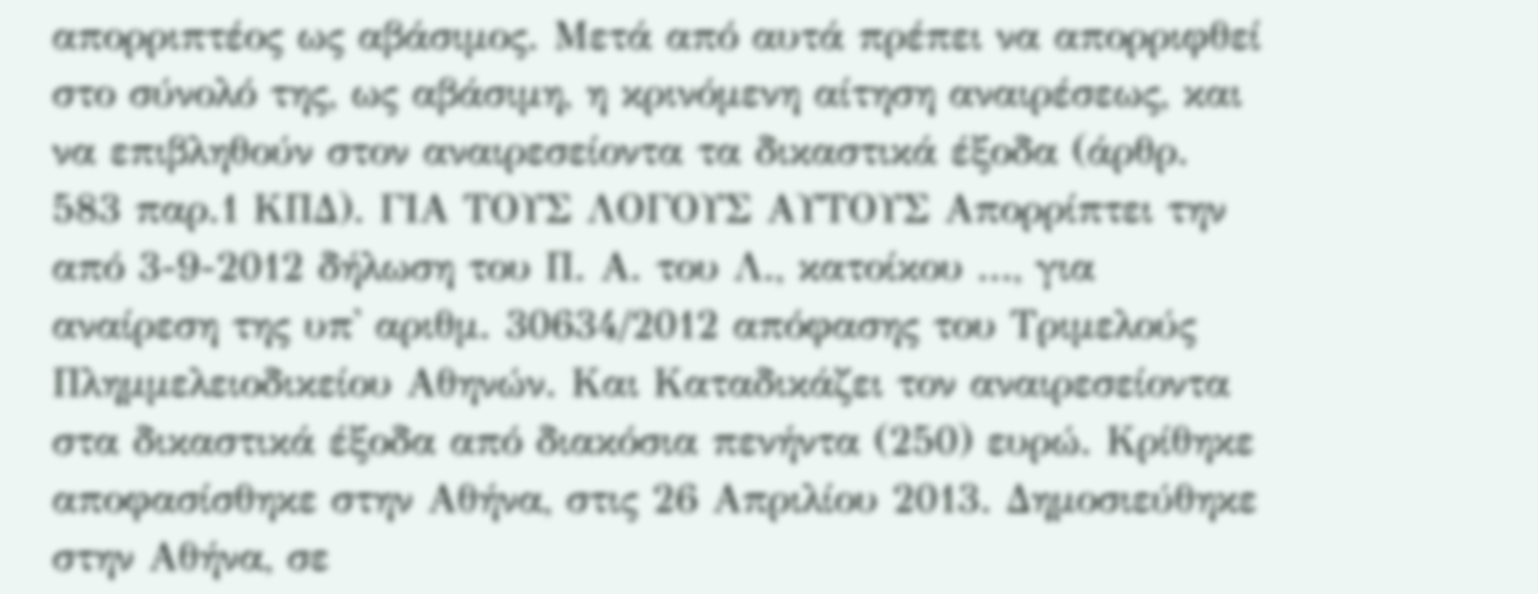απορριπτέος ως αβάσιμος. Μετά από αυτά πρέπει να απορριφθεί στο σύνολό της, ως αβάσιμη, η κρινόμενη αίτηση αναιρέσεως, και να επιβληθούν στον αναιρεσείοντα τα δικαστικά έξοδα (άρθρ. 583 παρ.1 ΚΠΔ). ΓΙΑ ΤΟΥΣ ΛΟΓΟΥΣ ΑΥΤΟΥΣ Απορρίπτει την από 3-9-2012 δήλωση του Π. Α. του Λ., κατοίκου ..., για αναίρεση της υπ' αριθμ. 30634/2012 απόφασης του Τριμελούς Πλημμελειοδικείου Αθηνών. Και Καταδικάζει τον αναιρεσείοντα στα δικαστικά έξοδα από διακόσια πενήντα (250) ευρώ. Κρίθηκε αποφασίσθηκε στην Αθήνα, στις 26 Απριλίου 2013. Δημοσιεύθηκε στην Αθήνα, σε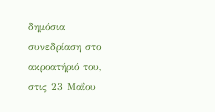δημόσια συνεδρίαση στο ακροατήριό του, στις 23 Μαΐου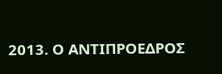2013. Ο ΑΝΤΙΠΡΟΕΔΡΟΣ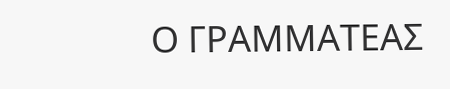Ο ΓΡΑΜΜΑΤΕΑΣ